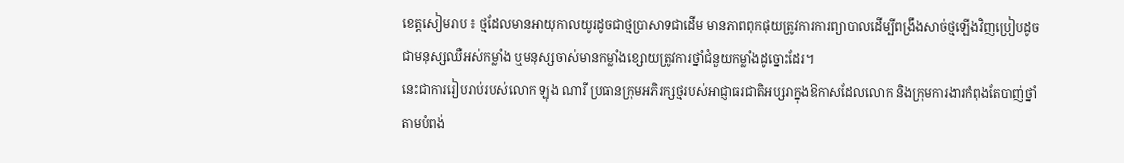ខេត្តសៀមរាប ៖ ថ្មដែលមានអាយុកាលយូរដូចជាថ្មប្រាសាទជាដើម មានភាពពុកផុយត្រូវការការព្យាបាលដើម្បីពង្រឹងសាច់ថ្មឡើងវិញប្រៀបដូចជាមនុស្សឈឺអស់កម្លាំង ឬមនុស្សចាស់មានកម្លាំងខ្សោយត្រូវការថ្នាំជំនួយកម្លាំងដូច្នោះដែរ។
នេះជាការរៀបរាប់របស់លោក ឡុង ណារី ប្រធានក្រុមអភិរក្សថ្មរបស់អាជ្ញាធរជាតិអប្សរាក្នុងឱកាសដែលលោក និងក្រុមការងារកំពុងតែបាញ់ថ្នាំតាមបំពង់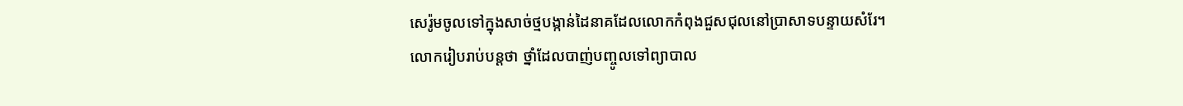សេរ៉ូមចូលទៅក្នុងសាច់ថ្មបង្កាន់ដៃនាគដែលលោកកំពុងជួសជុលនៅប្រាសាទបន្ទាយសំរែ។
លោករៀបរាប់បន្តថា ថ្នាំដែលបាញ់បញ្ចូលទៅព្យាបាល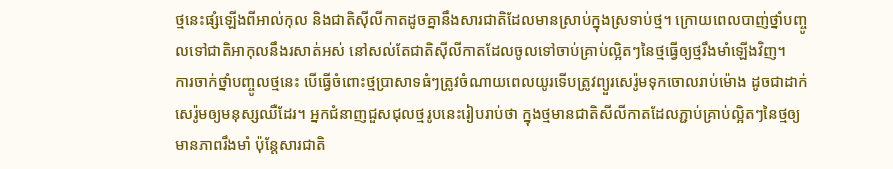ថ្មនេះផ្សំឡើងពីអាល់កុល និងជាតិស៊ីលីកាតដូចគ្នានឹងសារជាតិដែលមានស្រាប់ក្នុងស្រទាប់ថ្ម។ ក្រោយពេលបាញ់ថ្នាំបញ្ចូលទៅជាតិអាកុលនឹងរសាត់អស់ នៅសល់តែជាតិស៊ីលីកាតដែលចូលទៅចាប់គ្រាប់ល្អិតៗនៃថ្មធ្វើឲ្យថ្មរឹងមាំឡើងវិញ។
ការចាក់ថ្នាំបញ្ចូលថ្មនេះ បើធ្វើចំពោះថ្មប្រាសាទធំៗត្រូវចំណាយពេលយូរទើបត្រូវព្យួរសេរ៉ូមទុកចោលរាប់ម៉ោង ដូចជាដាក់សេរ៉ូមឲ្យមនុស្សឈឺដែរ។ អ្នកជំនាញជួសជុលថ្មរូបនេះរៀបរាប់ថា ក្នុងថ្មមានជាតិសីលីកាតដែលភ្ជាប់គ្រាប់ល្អិតៗនៃថ្មឲ្យមានភាពរឹងមាំ ប៉ុន្តែសារជាតិ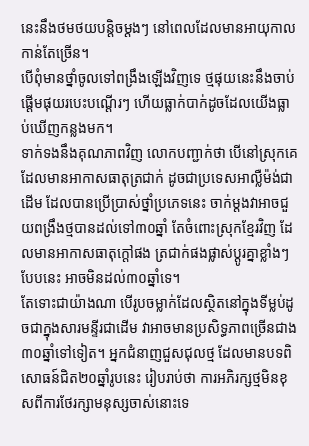នេះនឹងថមថយបន្តិចម្តងៗ នៅពេលដែលមានអាយុកាលកាន់តែច្រើន។
បើពុំមានថ្នាំចូលទៅពង្រឹងឡើងវិញទេ ថ្មផុយនេះនឹងចាប់ផ្តើមផុយរបេះបណ្តើរៗ ហើយធ្លាក់បាក់ដូចដែលយើងធ្លាប់ឃើញកន្លងមក។
ទាក់ទងនឹងគុណភាពវិញ លោកបញ្ជាក់ថា បើនៅស្រុកគេដែលមានអាកាសធាតុត្រជាក់ ដូចជាប្រទេសអាល្លឺម៉ង់ជាដើម ដែលបានប្រើប្រាស់ថ្នាំប្រភេទនេះ ចាក់ម្តងវាអាចជួយពង្រឹងថ្មបានដល់ទៅ៣០ឆ្នាំ តែចំពោះស្រុកខ្មែរវិញ ដែលមានអាកាសធាតុក្តៅផង ត្រជាក់ផងផ្លាស់ប្តូរគ្នាខ្លាំងៗបែបនេះ អាចមិនដល់៣០ឆ្នាំទេ។
តែទោះជាយ៉ាងណា បើរូបចម្លាក់ដែលស្ថិតនៅក្នុងទីម្លប់ដូចជាក្នុងសារមន្ទីរជាដើម វាអាចមានប្រសិទ្ធភាពច្រើនជាង៣០ឆ្នាំទៅទៀត។ អ្នកជំនាញជួសជុលថ្ម ដែលមានបទពិសោធន៍ជិត២០ឆ្នាំរូបនេះ រៀបរាប់ថា ការអភិរក្សថ្មមិនខុសពីការថែរក្សាមនុស្សចាស់នោះទេ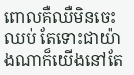ពោលគឺឈឺមិនចេះឈប់ តែទោះជាយ៉ាងណាក៏យើងនៅតែ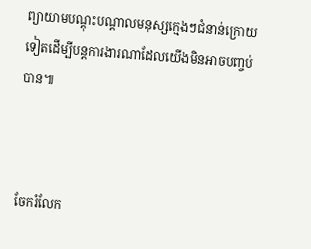ព្យាយាមបណ្តុះបណ្តាលមនុស្សក្មេងៗជំនាន់ក្រោយទៀតដើម្បីបន្តការងារណាដែលយើងមិនអាចបញ្ចប់បាន៕



ចែករំលែក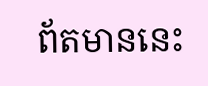ព័តមាននេះ